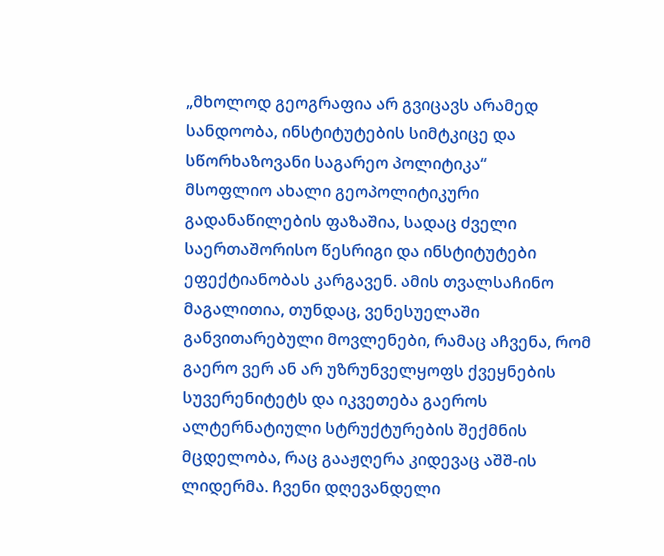„მხოლოდ გეოგრაფია არ გვიცავს არამედ სანდოობა, ინსტიტუტების სიმტკიცე და სწორხაზოვანი საგარეო პოლიტიკა“
მსოფლიო ახალი გეოპოლიტიკური გადანაწილების ფაზაშია, სადაც ძველი საერთაშორისო წესრიგი და ინსტიტუტები ეფექტიანობას კარგავენ. ამის თვალსაჩინო მაგალითია, თუნდაც, ვენესუელაში განვითარებული მოვლენები, რამაც აჩვენა, რომ გაერო ვერ ან არ უზრუნველყოფს ქვეყნების სუვერენიტეტს და იკვეთება გაეროს ალტერნატიული სტრუქტურების შექმნის მცდელობა, რაც გააჟღერა კიდევაც აშშ-ის ლიდერმა. ჩვენი დღევანდელი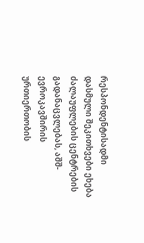რესპონდენტისადმი დასმული შეკითხვები ეხება ძალაუფლების ცენტრების გადანაცვლებას, აშშ-ევროკავშირის ურთიერთობის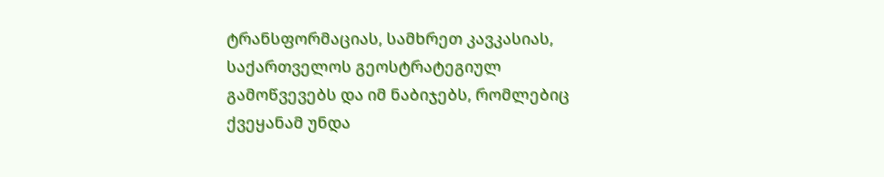ტრანსფორმაციას, სამხრეთ კავკასიას, საქართველოს გეოსტრატეგიულ გამოწვევებს და იმ ნაბიჯებს, რომლებიც ქვეყანამ უნდა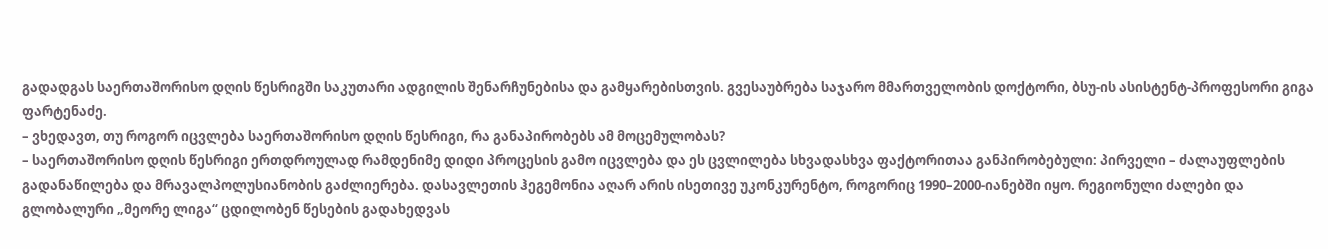გადადგას საერთაშორისო დღის წესრიგში საკუთარი ადგილის შენარჩუნებისა და გამყარებისთვის. გვესაუბრება საჯარო მმართველობის დოქტორი, ბსუ-ის ასისტენტ-პროფესორი გიგა ფარტენაძე.
– ვხედავთ, თუ როგორ იცვლება საერთაშორისო დღის წესრიგი, რა განაპირობებს ამ მოცემულობას?
– საერთაშორისო დღის წესრიგი ერთდროულად რამდენიმე დიდი პროცესის გამო იცვლება და ეს ცვლილება სხვადასხვა ფაქტორითაა განპირობებული: პირველი – ძალაუფლების გადანაწილება და მრავალპოლუსიანობის გაძლიერება. დასავლეთის ჰეგემონია აღარ არის ისეთივე უკონკურენტო, როგორიც 1990–2000-იანებში იყო. რეგიონული ძალები და გლობალური „მეორე ლიგა“ ცდილობენ წესების გადახედვას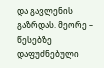და გავლენის გაზრდას. მეორე – წესებზე დაფუძნებული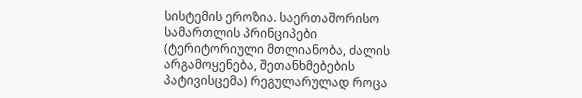სისტემის ეროზია. საერთაშორისო სამართლის პრინციპები (ტერიტორიული მთლიანობა, ძალის არგამოყენება, შეთანხმებების პატივისცემა) რეგულარულად როცა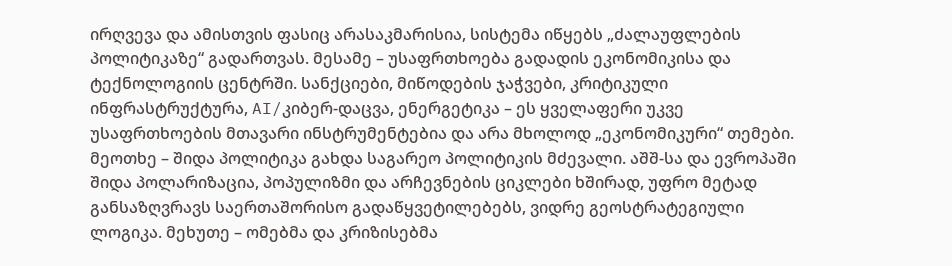ირღვევა და ამისთვის ფასიც არასაკმარისია, სისტემა იწყებს „ძალაუფლების პოლიტიკაზე“ გადართვას. მესამე – უსაფრთხოება გადადის ეკონომიკისა და ტექნოლოგიის ცენტრში. სანქციები, მიწოდების ჯაჭვები, კრიტიკული ინფრასტრუქტურა, AI/კიბერ-დაცვა, ენერგეტიკა – ეს ყველაფერი უკვე უსაფრთხოების მთავარი ინსტრუმენტებია და არა მხოლოდ „ეკონომიკური“ თემები. მეოთხე – შიდა პოლიტიკა გახდა საგარეო პოლიტიკის მძევალი. აშშ-სა და ევროპაში შიდა პოლარიზაცია, პოპულიზმი და არჩევნების ციკლები ხშირად, უფრო მეტად განსაზღვრავს საერთაშორისო გადაწყვეტილებებს, ვიდრე გეოსტრატეგიული ლოგიკა. მეხუთე – ომებმა და კრიზისებმა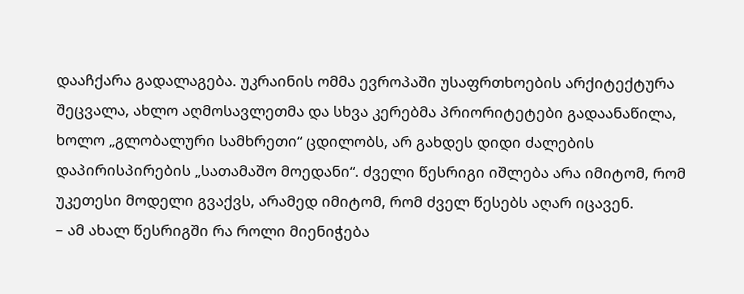დააჩქარა გადალაგება. უკრაინის ომმა ევროპაში უსაფრთხოების არქიტექტურა შეცვალა, ახლო აღმოსავლეთმა და სხვა კერებმა პრიორიტეტები გადაანაწილა, ხოლო „გლობალური სამხრეთი“ ცდილობს, არ გახდეს დიდი ძალების დაპირისპირების „სათამაშო მოედანი“. ძველი წესრიგი იშლება არა იმიტომ, რომ უკეთესი მოდელი გვაქვს, არამედ იმიტომ, რომ ძველ წესებს აღარ იცავენ.
– ამ ახალ წესრიგში რა როლი მიენიჭება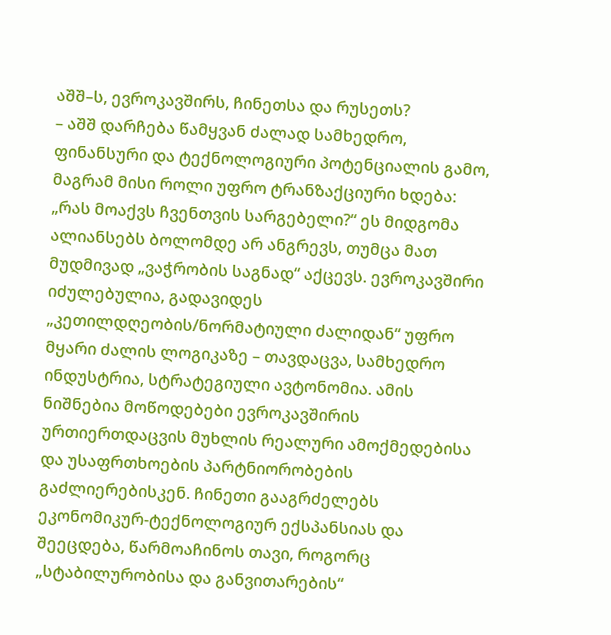აშშ–ს, ევროკავშირს, ჩინეთსა და რუსეთს?
– აშშ დარჩება წამყვან ძალად სამხედრო, ფინანსური და ტექნოლოგიური პოტენციალის გამო, მაგრამ მისი როლი უფრო ტრანზაქციური ხდება: „რას მოაქვს ჩვენთვის სარგებელი?“ ეს მიდგომა ალიანსებს ბოლომდე არ ანგრევს, თუმცა მათ მუდმივად „ვაჭრობის საგნად“ აქცევს. ევროკავშირი იძულებულია, გადავიდეს „კეთილდღეობის/ნორმატიული ძალიდან“ უფრო მყარი ძალის ლოგიკაზე – თავდაცვა, სამხედრო ინდუსტრია, სტრატეგიული ავტონომია. ამის ნიშნებია მოწოდებები ევროკავშირის ურთიერთდაცვის მუხლის რეალური ამოქმედებისა და უსაფრთხოების პარტნიორობების გაძლიერებისკენ. ჩინეთი გააგრძელებს ეკონომიკურ-ტექნოლოგიურ ექსპანსიას და შეეცდება, წარმოაჩინოს თავი, როგორც „სტაბილურობისა და განვითარების“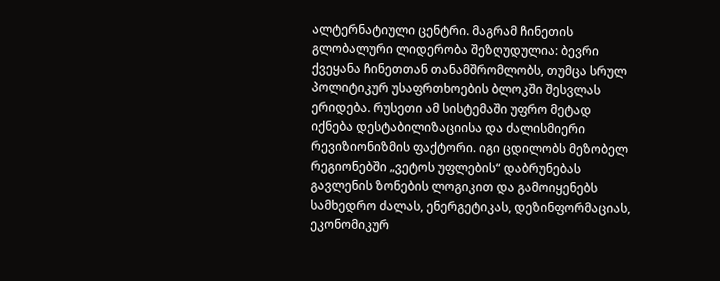ალტერნატიული ცენტრი. მაგრამ ჩინეთის გლობალური ლიდერობა შეზღუდულია: ბევრი ქვეყანა ჩინეთთან თანამშრომლობს, თუმცა სრულ პოლიტიკურ უსაფრთხოების ბლოკში შესვლას ერიდება. რუსეთი ამ სისტემაში უფრო მეტად იქნება დესტაბილიზაციისა და ძალისმიერი რევიზიონიზმის ფაქტორი. იგი ცდილობს მეზობელ რეგიონებში „ვეტოს უფლების“ დაბრუნებას გავლენის ზონების ლოგიკით და გამოიყენებს სამხედრო ძალას, ენერგეტიკას, დეზინფორმაციას, ეკონომიკურ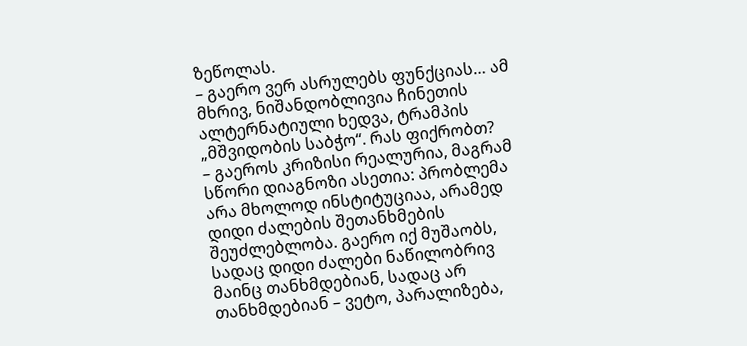ზეწოლას.
– გაერო ვერ ასრულებს ფუნქციას… ამ მხრივ, ნიშანდობლივია ჩინეთის ალტერნატიული ხედვა, ტრამპის „მშვიდობის საბჭო“. რას ფიქრობთ?
– გაეროს კრიზისი რეალურია, მაგრამ სწორი დიაგნოზი ასეთია: პრობლემა არა მხოლოდ ინსტიტუციაა, არამედ დიდი ძალების შეთანხმების შეუძლებლობა. გაერო იქ მუშაობს, სადაც დიდი ძალები ნაწილობრივ მაინც თანხმდებიან, სადაც არ თანხმდებიან – ვეტო, პარალიზება,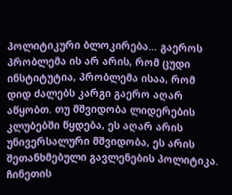პოლიტიკური ბლოკირება… გაეროს პრობლემა ის არ არის, რომ ცუდი ინსტიტუტია, პრობლემა ისაა, რომ დიდ ძალებს კარგი გაერო აღარ აწყობთ. თუ მშვიდობა ლიდერების კლუბებში წყდება, ეს აღარ არის უნივერსალური მშვიდობა, ეს არის შეთანხმებული გავლენების პოლიტიკა. ჩინეთის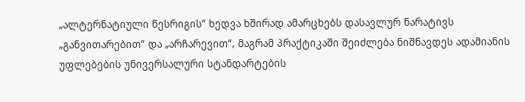„ალტერნატიული წესრიგის“ ხედვა ხშირად ამარცხებს დასავლურ ნარატივს „განვითარებით“ და „არჩარევით“, მაგრამ პრაქტიკაში შეიძლება ნიშნავდეს ადამიანის უფლებების უნივერსალური სტანდარტების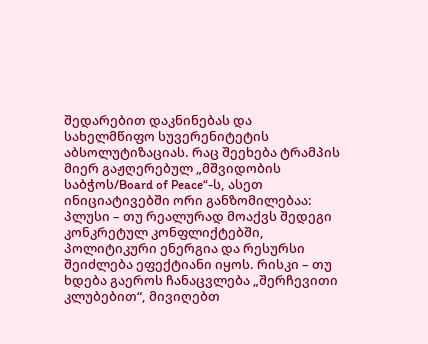შედარებით დაკნინებას და სახელმწიფო სუვერენიტეტის აბსოლუტიზაციას. რაც შეეხება ტრამპის მიერ გაჟღერებულ „მშვიდობის საბჭოს/Board of Peace“-ს, ასეთ ინიციატივებში ორი განზომილებაა: პლუსი – თუ რეალურად მოაქვს შედეგი კონკრეტულ კონფლიქტებში, პოლიტიკური ენერგია და რესურსი შეიძლება ეფექტიანი იყოს. რისკი – თუ ხდება გაეროს ჩანაცვლება „შერჩევითი კლუბებით“, მივიღებთ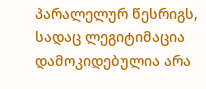პარალელურ წესრიგს, სადაც ლეგიტიმაცია დამოკიდებულია არა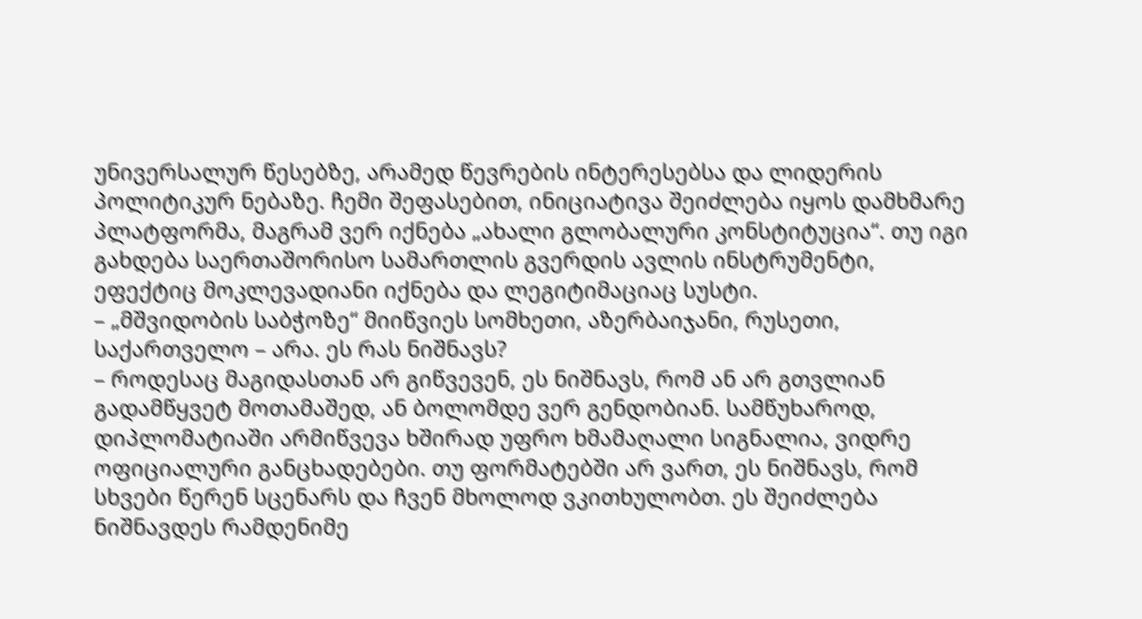უნივერსალურ წესებზე, არამედ წევრების ინტერესებსა და ლიდერის პოლიტიკურ ნებაზე. ჩემი შეფასებით, ინიციატივა შეიძლება იყოს დამხმარე პლატფორმა, მაგრამ ვერ იქნება „ახალი გლობალური კონსტიტუცია“. თუ იგი გახდება საერთაშორისო სამართლის გვერდის ავლის ინსტრუმენტი, ეფექტიც მოკლევადიანი იქნება და ლეგიტიმაციაც სუსტი.
– „მშვიდობის საბჭოზე“ მიიწვიეს სომხეთი, აზერბაიჯანი, რუსეთი, საქართველო – არა. ეს რას ნიშნავს?
– როდესაც მაგიდასთან არ გიწვევენ, ეს ნიშნავს, რომ ან არ გთვლიან გადამწყვეტ მოთამაშედ, ან ბოლომდე ვერ გენდობიან. სამწუხაროდ, დიპლომატიაში არმიწვევა ხშირად უფრო ხმამაღალი სიგნალია, ვიდრე ოფიციალური განცხადებები. თუ ფორმატებში არ ვართ, ეს ნიშნავს, რომ სხვები წერენ სცენარს და ჩვენ მხოლოდ ვკითხულობთ. ეს შეიძლება ნიშნავდეს რამდენიმე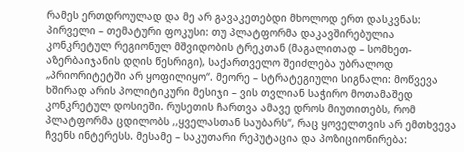რამეს ერთდროულად და მე არ გავაკეთებდი მხოლოდ ერთ დასკვნას: პირველი – თემატური ფოკუსი: თუ პლატფორმა დაკავშირებულია კონკრეტულ რეგიონულ მშვიდობის ტრეკთან (მაგალითად – სომხეთ-აზერბაიჯანის დღის წესრიგი), საქართველო შეიძლება უბრალოდ „პრიორიტეტში არ ყოფილიყო“. მეორე – სტრატეგიული სიგნალი: მოწვევა ხშირად არის პოლიტიკური მესიჯი – ვის თვლიან საჭირო მოთამაშედ კონკრეტულ დოსიეში. რუსეთის ჩართვა ამავე დროს მიუთითებს, რომ პლატფორმა ცდილობს ,,ყველასთან საუბარს“, რაც ყოველთვის არ ემთხვევა ჩვენს ინტერესს. მესამე – საკუთარი რეპუტაცია და პოზიციონირება: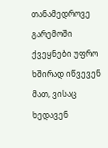თანამედროვე გარემოში ქვეყნები უფრო ხშირად იწვევენ მათ, ვისაც ხედავენ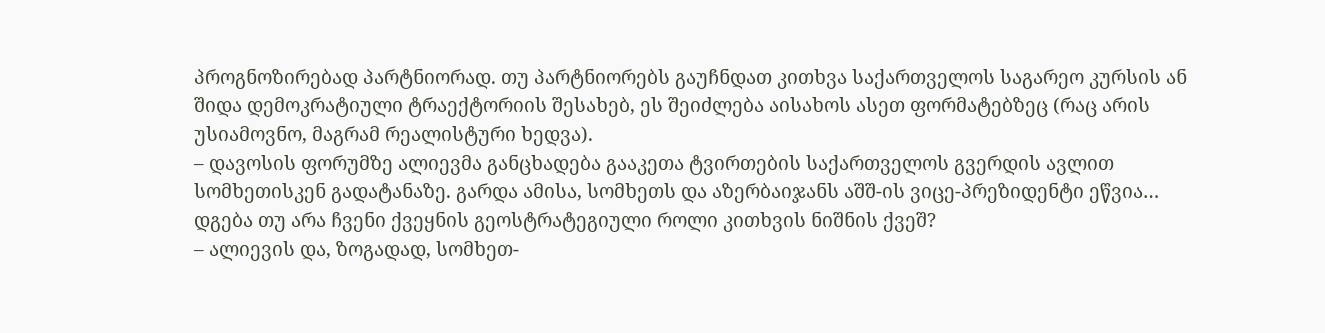პროგნოზირებად პარტნიორად. თუ პარტნიორებს გაუჩნდათ კითხვა საქართველოს საგარეო კურსის ან შიდა დემოკრატიული ტრაექტორიის შესახებ, ეს შეიძლება აისახოს ასეთ ფორმატებზეც (რაც არის უსიამოვნო, მაგრამ რეალისტური ხედვა).
– დავოსის ფორუმზე ალიევმა განცხადება გააკეთა ტვირთების საქართველოს გვერდის ავლით სომხეთისკენ გადატანაზე. გარდა ამისა, სომხეთს და აზერბაიჯანს აშშ-ის ვიცე-პრეზიდენტი ეწვია… დგება თუ არა ჩვენი ქვეყნის გეოსტრატეგიული როლი კითხვის ნიშნის ქვეშ?
– ალიევის და, ზოგადად, სომხეთ-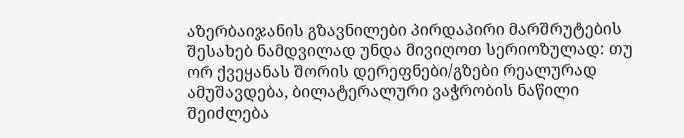აზერბაიჯანის გზავნილები პირდაპირი მარშრუტების შესახებ ნამდვილად უნდა მივიღოთ სერიოზულად: თუ ორ ქვეყანას შორის დერეფნები/გზები რეალურად ამუშავდება, ბილატერალური ვაჭრობის ნაწილი შეიძლება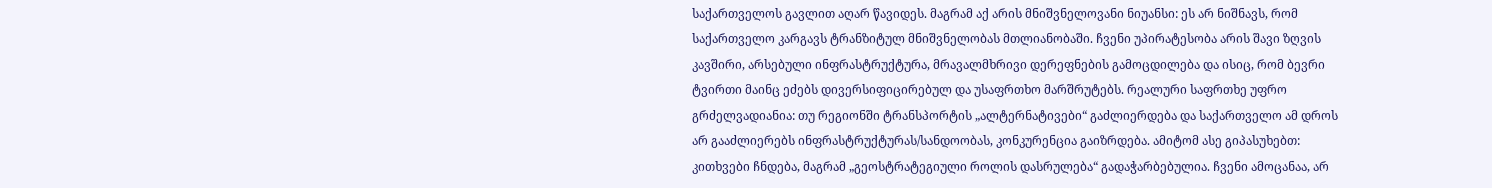საქართველოს გავლით აღარ წავიდეს. მაგრამ აქ არის მნიშვნელოვანი ნიუანსი: ეს არ ნიშნავს, რომ საქართველო კარგავს ტრანზიტულ მნიშვნელობას მთლიანობაში. ჩვენი უპირატესობა არის შავი ზღვის კავშირი, არსებული ინფრასტრუქტურა, მრავალმხრივი დერეფნების გამოცდილება და ისიც, რომ ბევრი ტვირთი მაინც ეძებს დივერსიფიცირებულ და უსაფრთხო მარშრუტებს. რეალური საფრთხე უფრო გრძელვადიანია: თუ რეგიონში ტრანსპორტის „ალტერნატივები“ გაძლიერდება და საქართველო ამ დროს არ გააძლიერებს ინფრასტრუქტურას/სანდოობას, კონკურენცია გაიზრდება. ამიტომ ასე გიპასუხებთ: კითხვები ჩნდება, მაგრამ „გეოსტრატეგიული როლის დასრულება“ გადაჭარბებულია. ჩვენი ამოცანაა, არ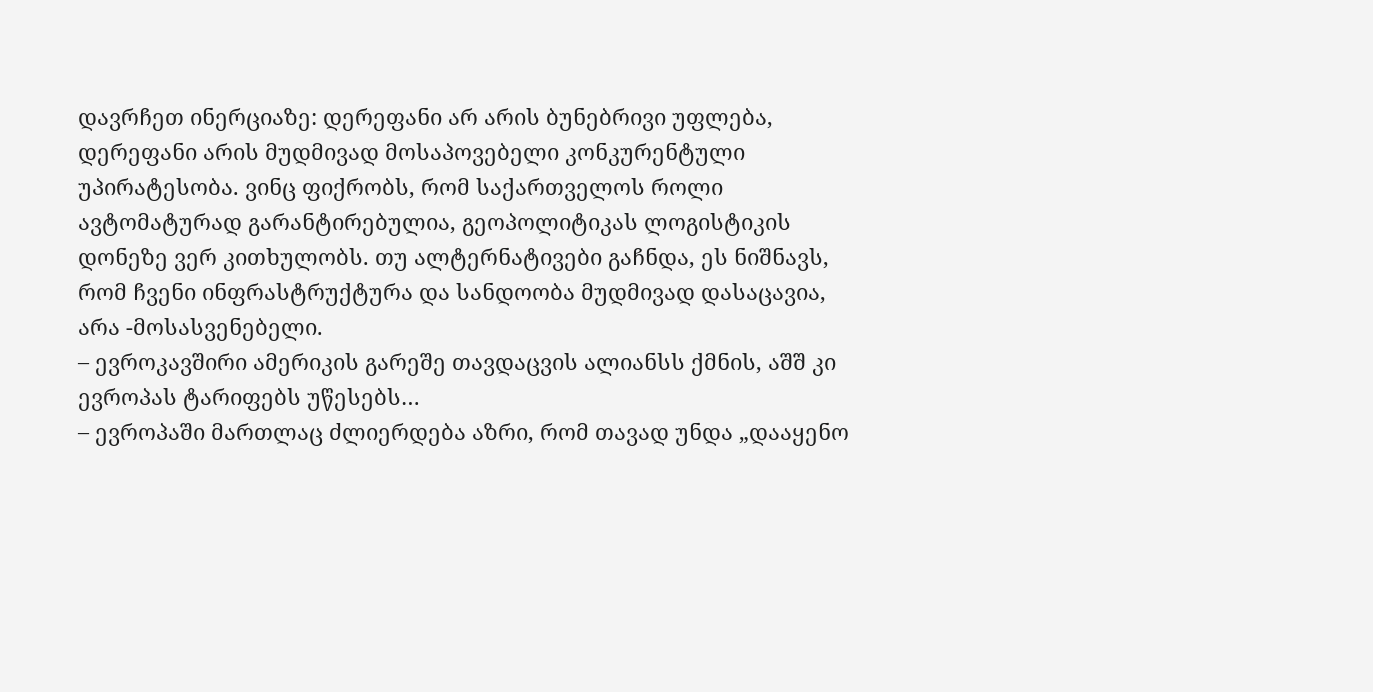დავრჩეთ ინერციაზე: დერეფანი არ არის ბუნებრივი უფლება, დერეფანი არის მუდმივად მოსაპოვებელი კონკურენტული უპირატესობა. ვინც ფიქრობს, რომ საქართველოს როლი ავტომატურად გარანტირებულია, გეოპოლიტიკას ლოგისტიკის დონეზე ვერ კითხულობს. თუ ალტერნატივები გაჩნდა, ეს ნიშნავს, რომ ჩვენი ინფრასტრუქტურა და სანდოობა მუდმივად დასაცავია, არა -მოსასვენებელი.
– ევროკავშირი ამერიკის გარეშე თავდაცვის ალიანსს ქმნის, აშშ კი ევროპას ტარიფებს უწესებს…
– ევროპაში მართლაც ძლიერდება აზრი, რომ თავად უნდა „დააყენო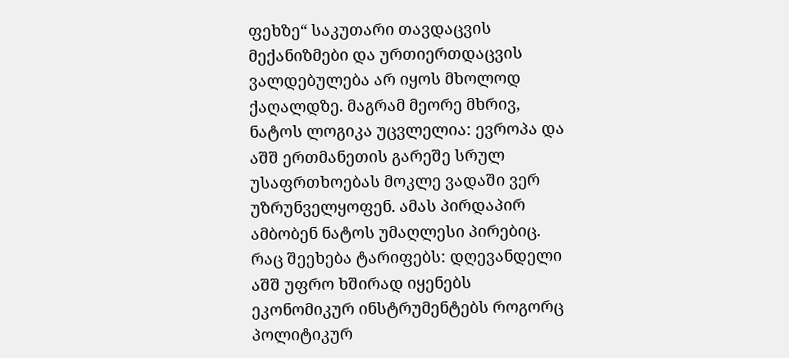ფეხზე“ საკუთარი თავდაცვის მექანიზმები და ურთიერთდაცვის ვალდებულება არ იყოს მხოლოდ ქაღალდზე. მაგრამ მეორე მხრივ, ნატოს ლოგიკა უცვლელია: ევროპა და აშშ ერთმანეთის გარეშე სრულ უსაფრთხოებას მოკლე ვადაში ვერ უზრუნველყოფენ. ამას პირდაპირ ამბობენ ნატოს უმაღლესი პირებიც. რაც შეეხება ტარიფებს: დღევანდელი აშშ უფრო ხშირად იყენებს ეკონომიკურ ინსტრუმენტებს როგორც პოლიტიკურ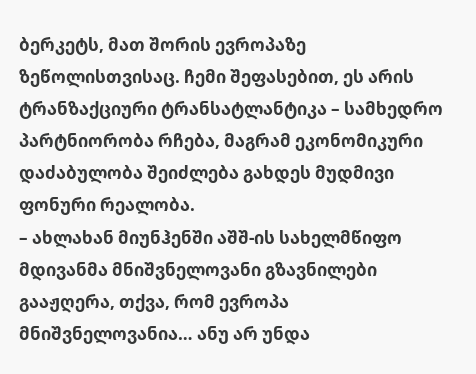ბერკეტს, მათ შორის ევროპაზე ზეწოლისთვისაც. ჩემი შეფასებით, ეს არის ტრანზაქციური ტრანსატლანტიკა – სამხედრო პარტნიორობა რჩება, მაგრამ ეკონომიკური დაძაბულობა შეიძლება გახდეს მუდმივი ფონური რეალობა.
– ახლახან მიუნჰენში აშშ-ის სახელმწიფო მდივანმა მნიშვნელოვანი გზავნილები გააჟღერა, თქვა, რომ ევროპა მნიშვნელოვანია… ანუ არ უნდა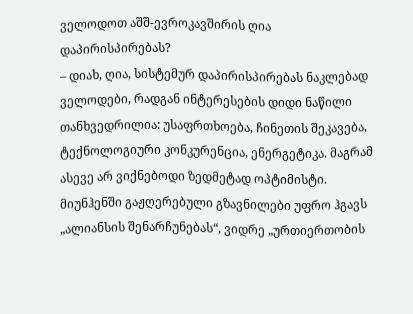ველოდოთ აშშ-ევროკავშირის ღია დაპირისპირებას?
– დიახ, ღია, სისტემურ დაპირისპირებას ნაკლებად ველოდები, რადგან ინტერესების დიდი ნაწილი თანხვედრილია: უსაფრთხოება, ჩინეთის შეკავება, ტექნოლოგიური კონკურენცია, ენერგეტიკა. მაგრამ ასევე არ ვიქნებოდი ზედმეტად ოპტიმისტი. მიუნჰენში გაჟღერებული გზავნილები უფრო ჰგავს „ალიანსის შენარჩუნებას“, ვიდრე „ურთიერთობის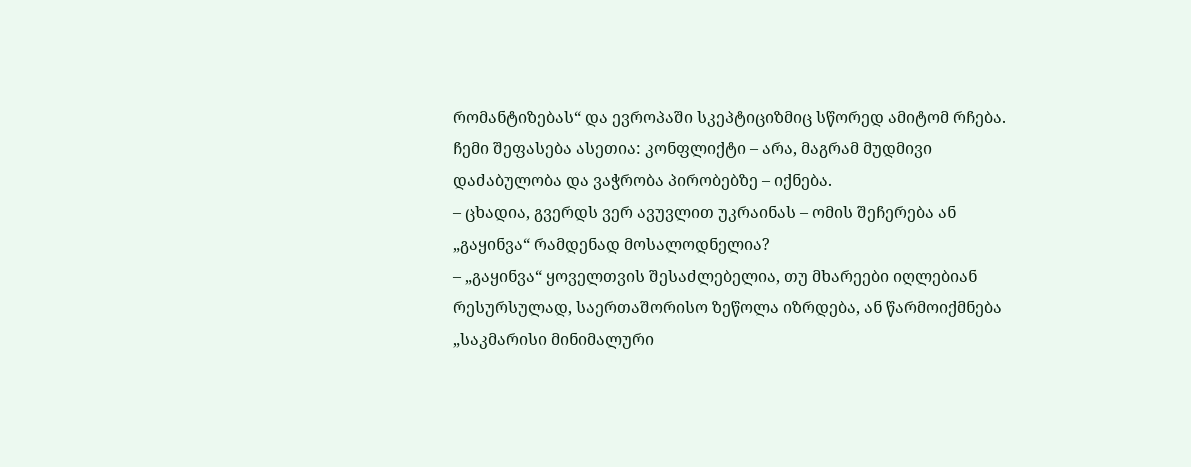რომანტიზებას“ და ევროპაში სკეპტიციზმიც სწორედ ამიტომ რჩება. ჩემი შეფასება ასეთია: კონფლიქტი – არა, მაგრამ მუდმივი დაძაბულობა და ვაჭრობა პირობებზე – იქნება.
– ცხადია, გვერდს ვერ ავუვლით უკრაინას – ომის შეჩერება ან „გაყინვა“ რამდენად მოსალოდნელია?
– „გაყინვა“ ყოველთვის შესაძლებელია, თუ მხარეები იღლებიან რესურსულად, საერთაშორისო ზეწოლა იზრდება, ან წარმოიქმნება „საკმარისი მინიმალური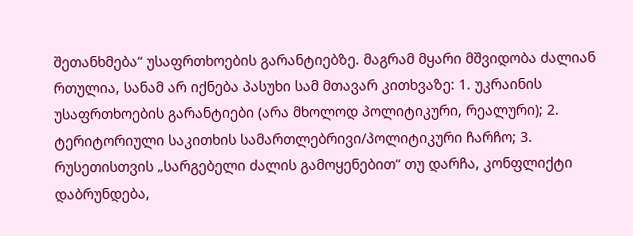შეთანხმება“ უსაფრთხოების გარანტიებზე. მაგრამ მყარი მშვიდობა ძალიან რთულია, სანამ არ იქნება პასუხი სამ მთავარ კითხვაზე: 1. უკრაინის უსაფრთხოების გარანტიები (არა მხოლოდ პოლიტიკური, რეალური); 2. ტერიტორიული საკითხის სამართლებრივი/პოლიტიკური ჩარჩო; 3. რუსეთისთვის „სარგებელი ძალის გამოყენებით“ თუ დარჩა, კონფლიქტი დაბრუნდება,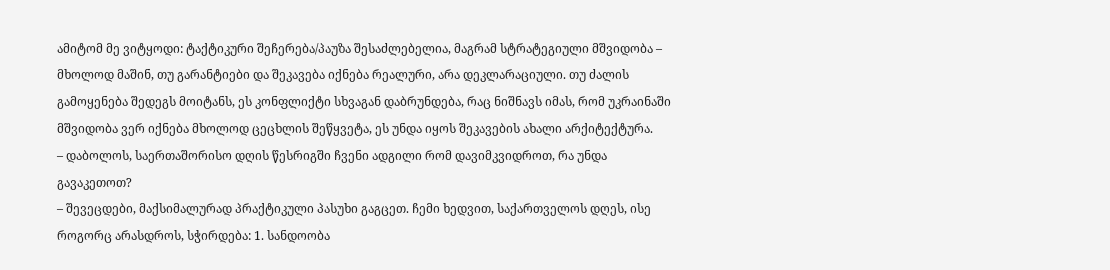ამიტომ მე ვიტყოდი: ტაქტიკური შეჩერება/პაუზა შესაძლებელია, მაგრამ სტრატეგიული მშვიდობა – მხოლოდ მაშინ, თუ გარანტიები და შეკავება იქნება რეალური, არა დეკლარაციული. თუ ძალის გამოყენება შედეგს მოიტანს, ეს კონფლიქტი სხვაგან დაბრუნდება, რაც ნიშნავს იმას, რომ უკრაინაში მშვიდობა ვერ იქნება მხოლოდ ცეცხლის შეწყვეტა, ეს უნდა იყოს შეკავების ახალი არქიტექტურა.
– დაბოლოს, საერთაშორისო დღის წესრიგში ჩვენი ადგილი რომ დავიმკვიდროთ, რა უნდა გავაკეთოთ?
– შევეცდები, მაქსიმალურად პრაქტიკული პასუხი გაგცეთ. ჩემი ხედვით, საქართველოს დღეს, ისე როგორც არასდროს, სჭირდება: 1. სანდოობა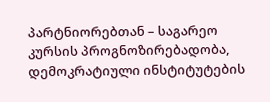პარტნიორებთან – საგარეო კურსის პროგნოზირებადობა, დემოკრატიული ინსტიტუტების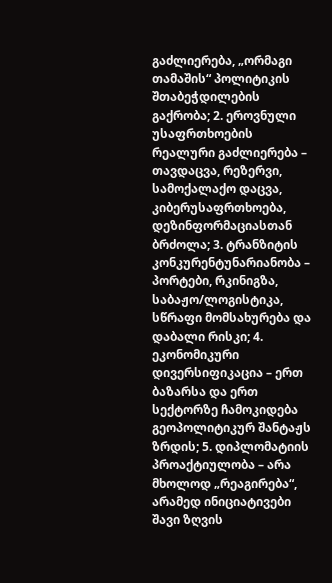გაძლიერება, „ორმაგი თამაშის“ პოლიტიკის შთაბეჭდილების გაქრობა; 2. ეროვნული უსაფრთხოების რეალური გაძლიერება – თავდაცვა, რეზერვი, სამოქალაქო დაცვა, კიბერუსაფრთხოება, დეზინფორმაციასთან ბრძოლა; 3. ტრანზიტის კონკურენტუნარიანობა – პორტები, რკინიგზა, საბაჟო/ლოგისტიკა, სწრაფი მომსახურება და დაბალი რისკი; 4. ეკონომიკური დივერსიფიკაცია – ერთ ბაზარსა და ერთ სექტორზე ჩამოკიდება გეოპოლიტიკურ შანტაჟს ზრდის; 5. დიპლომატიის პროაქტიულობა – არა მხოლოდ „რეაგირება“, არამედ ინიციატივები შავი ზღვის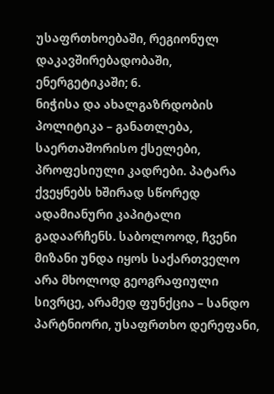უსაფრთხოებაში, რეგიონულ დაკავშირებადობაში, ენერგეტიკაში; 6.
ნიჭისა და ახალგაზრდობის პოლიტიკა – განათლება, საერთაშორისო ქსელები, პროფესიული კადრები. პატარა ქვეყნებს ხშირად სწორედ ადამიანური კაპიტალი გადაარჩენს. საბოლოოდ, ჩვენი მიზანი უნდა იყოს საქართველო არა მხოლოდ გეოგრაფიული სივრცე, არამედ ფუნქცია – სანდო პარტნიორი, უსაფრთხო დერეფანი,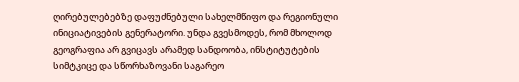ღირებულებებზე დაფუძნებული სახელმწიფო და რეგიონული ინიციატივების გენერატორი. უნდა გვესმოდეს, რომ მხოლოდ გეოგრაფია არ გვიცავს არამედ სანდოობა, ინსტიტუტების სიმტკიცე და სწორხაზოვანი საგარეო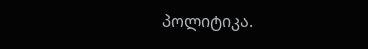პოლიტიკა.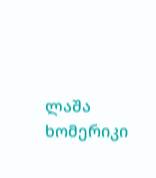ლაშა ხომერიკი